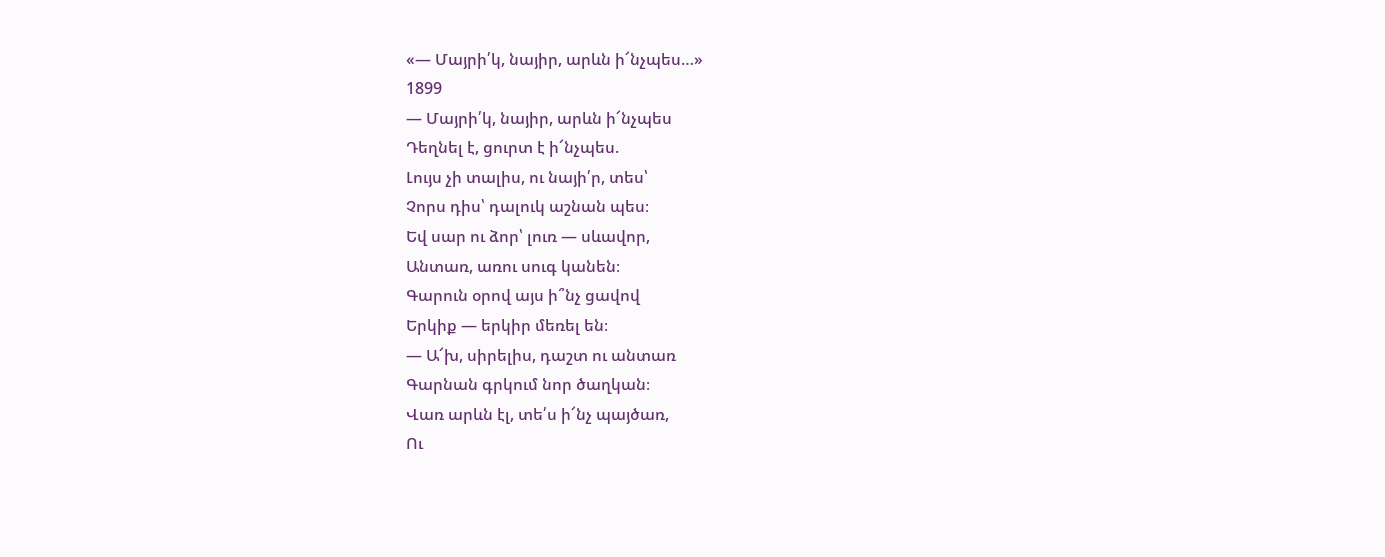«— Մայրի՛կ, նայիր, արևն ի՜նչպես…»
1899
— Մայրի՛կ, նայիր, արևն ի՜նչպես
Դեղնել է, ցուրտ է ի՜նչպես.
Լույս չի տալիս, ու նայի՛ր, տես՝
Չորս դիս՝ դալուկ աշնան պես։
Եվ սար ու ձոր՝ լուռ — սևավոր,
Անտառ, առու սուգ կանեն։
Գարուն օրով այս ի՞նչ ցավով
Երկիք — երկիր մեռել են։
— Ա՜խ, սիրելիս, դաշտ ու անտառ
Գարնան գրկում նոր ծաղկան։
Վառ արևն էլ, տե՛ս ի՜նչ պայծառ,
Ու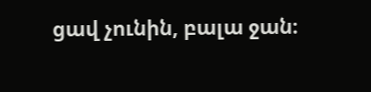ցավ չունին, բալա ջան։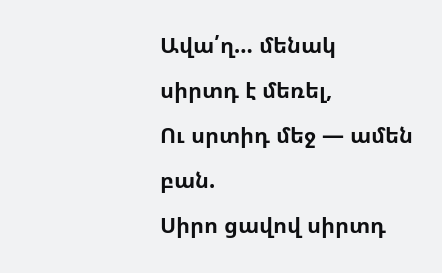Ավա՛ղ… մենակ սիրտդ է մեռել,
Ու սրտիդ մեջ — ամեն բան.
Սիրո ցավով սիրտդ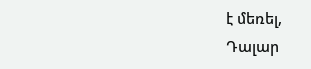է մեռել,
Դալար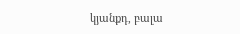կյանքդ, բալա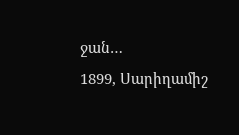ջան…
1899, Սարիղամիշ